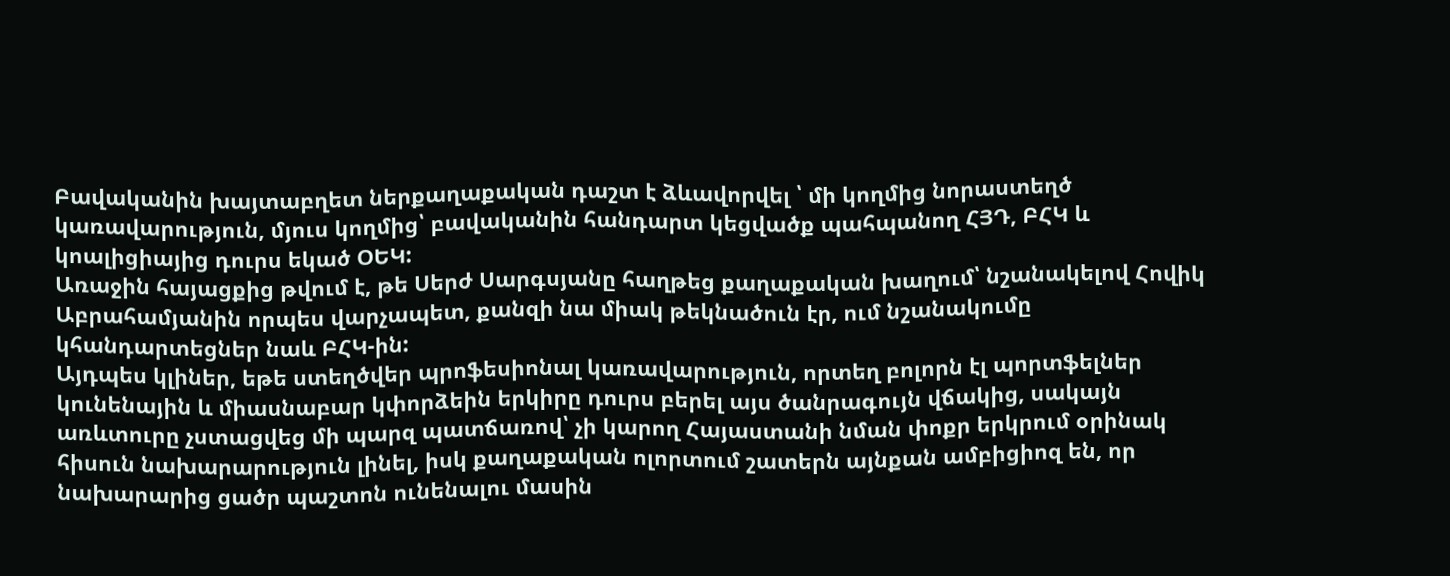Բավականին խայտաբղետ ներքաղաքական դաշտ է ձևավորվել ՝ մի կողմից նորաստեղծ կառավարություն, մյուս կողմից՝ բավականին հանդարտ կեցվածք պահպանող ՀՅԴ, ԲՀԿ և կոալիցիայից դուրս եկած ՕԵԿ:
Առաջին հայացքից թվում է, թե Սերժ Սարգսյանը հաղթեց քաղաքական խաղում՝ նշանակելով Հովիկ Աբրահամյանին որպես վարչապետ, քանզի նա միակ թեկնածուն էր, ում նշանակումը կհանդարտեցներ նաև ԲՀԿ-ին:
Այդպես կլիներ, եթե ստեղծվեր պրոֆեսիոնալ կառավարություն, որտեղ բոլորն էլ պորտֆելներ կունենային և միասնաբար կփորձեին երկիրը դուրս բերել այս ծանրագույն վճակից, սակայն առևտուրը չստացվեց մի պարզ պատճառով՝ չի կարող Հայաստանի նման փոքր երկրում օրինակ հիսուն նախարարություն լինել, իսկ քաղաքական ոլորտում շատերն այնքան ամբիցիոզ են, որ նախարարից ցածր պաշտոն ունենալու մասին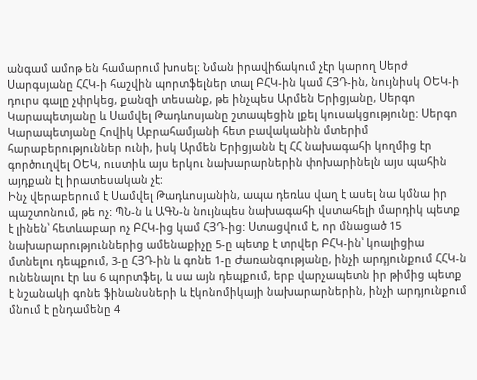անգամ ամոթ են համարում խոսել: Նման իրավիճակում չէր կարող Սերժ Սարգսյանը ՀՀԿ-ի հաշվին պորտֆելներ տալ ԲՀԿ-ին կամ ՀՅԴ-ին, նույնիսկ ՕԵԿ-ի դուրս գալը չփրկեց, քանզի տեսանք, թե ինչպես Արմեն Երիցյանը, Սերգո Կարապետյանը և Սամվել Թադևոսյանը շտապեցին լքել կուսակցությունը: Սերգո Կարապետյանը Հովիկ Աբրահամյանի հետ բավականին մտերիմ հարաբերություններ ունի, իսկ Արմեն Երիցյանն էլ ՀՀ նախագահի կողմից էր գործուղվել ՕԵԿ, ուստիև այս երկու նախարարներին փոխարինելն այս պահին այդքան էլ իրատեսական չէ:
Ինչ վերաբերում է Սամվել Թադևոսյանին, ապա դեռևս վաղ է ասել նա կմնա իր պաշտոնում, թե ոչ: ՊՆ-ն և ԱԳՆ-ն նույնպես նախագահի վստահելի մարդիկ պետք է լինեն՝ հետևաբար ոչ ԲՀԿ-ից կամ ՀՅԴ-ից: Ստացվում է, որ մնացած 15 նախարարություններից ամենաքիչը 5-ը պետք է տրվեր ԲՀԿ-ին՝ կոալիցիա մտնելու դեպքում, 3-ը ՀՅԴ-ին և գոնե 1-ը Ժառանգությանը, ինչի արդյունքում ՀՀԿ-ն ունենալու էր ևս 6 պորտֆել, և սա այն դեպքում, երբ վարչապետն իր թիմից պետք է նշանակի գոնե ֆինանսների և էկոնոմիկայի նախարարներին, ինչի արդյունքում մնում է ընդամենը 4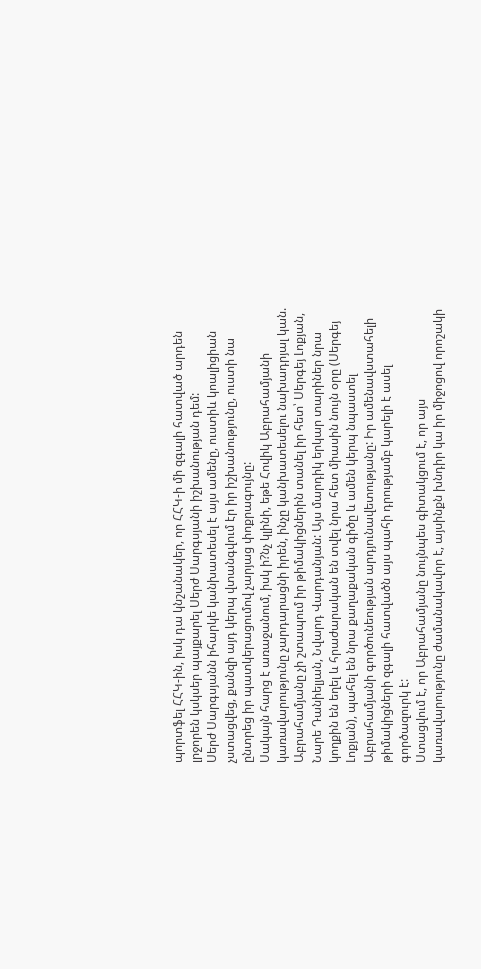պորտֆել ՀՀԿ-ին, իսկ դա կնշանակեր, որ ՀՀԿ-ի մի զգալի հատված արդեն լրջորեն կսկսեր պայքարել Սերժ Սարգսյանի իշխանության դեմ:
Սերժ Սարգսյանն իհարկե կանխատեսել է այս ամենը, ուստիև կոալիցիան չստացվեց, քանզի այդ կերպ վտանգվում էր իր իշխանությունը, ուստի նա ընտրեց իր պատկերացումով չարյաց փոքրագույնը:
Սակայն հարց է առաջանում, իսկ ի?նչ կլինի, եթե Հովիկ Աբրահամյանի կառավարությունը չարդարացնի իրեն, ինչը կանխատեսելու նախադրյալ կան. Աբրահամյանը չի շտապում իր թիմակիցներին տանել իր հետ՝ Սերգեյ Լոքյան, Նարե Դանիելյան, Նվարդ Վարդանյան: Այս մարդիկ երկար տարիներ նրա կողքին են եղել և հրաժարական են տվել նրա հետ միասին նույն օրը (Սերգեյ Լոքյան), պահել են նրա քաղաքական գիծը և ամեն կերպ նպաստել Աբրահամյանի գործունեության արդյունավետությանը: Իր ամենավստահելի թիմակիցների զգալի հատվածն այս պահի դրությամբ կարելի է ասել գործազուրկ է:
Ստացվում է, որ Աբրահամյանը նույնպես գիտակցում է, որ այս կառավարությունը ժամանակավոր է, այսինքն խնդիր կա իր միջոցով որոշակի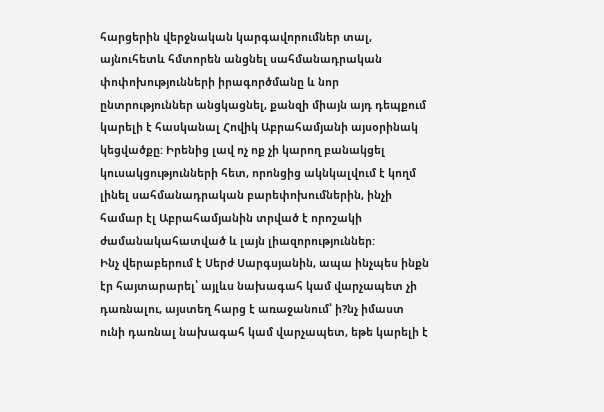հարցերին վերջնական կարգավորումներ տալ, այնուհետև հմտորեն անցնել սահմանադրական փոփոխությունների իրագործմանը և նոր ընտրություններ անցկացնել, քանզի միայն այդ դեպքում կարելի է հասկանալ Հովիկ Աբրահամյանի այսօրինակ կեցվածքը: Իրենից լավ ոչ ոք չի կարող բանակցել կուսակցությունների հետ, որոնցից ակնկալվում է կողմ լինել սահմանադրական բարեփոխումներին, ինչի համար էլ Աբրահամյանին տրված է որոշակի ժամանակահատված և լայն լիազորություններ:
Ինչ վերաբերում է Սերժ Սարգսյանին, ապա ինչպես ինքն էր հայտարարել՝ այլևս նախագահ կամ վարչապետ չի դառնալու, այստեղ հարց է առաջանում՝ ի?նչ իմաստ ունի դառնալ նախագահ կամ վարչապետ, եթե կարելի է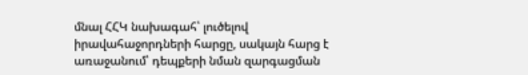մնալ ՀՀԿ նախագահ՝ լուծելով իրավահաջորդների հարցը, սակայն հարց է առաջանում՝ դեպքերի նման զարգացման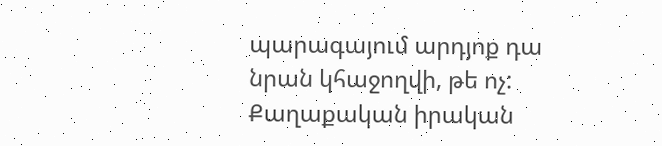պարագայում արդյոք դա նրան կհաջողվի, թե ոչ:
Քաղաքական իրական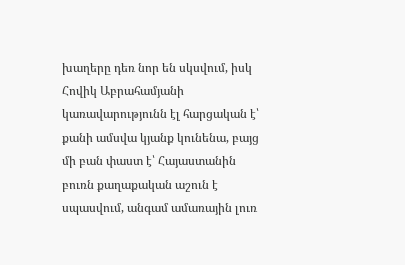խաղերը դեռ նոր են սկսվում, իսկ Հովիկ Աբրահամյանի կառավարությունն էլ հարցական է՝ քանի ամսվա կյանք կունենա, բայց մի բան փաստ է՝ Հայաստանին բուռն քաղաքական աշուն է սպասվում, անգամ ամառային լուռ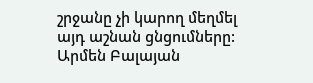շրջանը չի կարող մեղմել այդ աշնան ցնցումները:
Արմեն Բալայան